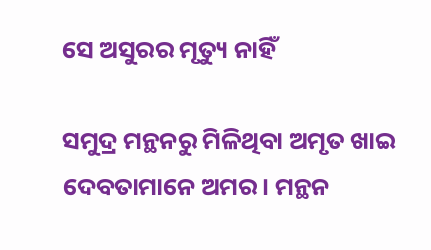ସେ ଅସୁରର ମୃତ୍ୟୁ ନାହିଁ

ସମୁଦ୍ର ମନ୍ଥନରୁ ମିଳିଥିବା ଅମୃତ ଖାଇ ଦେବତାମାନେ ଅମର। ମନ୍ଥନ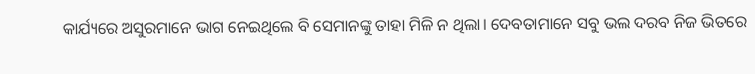କାର୍ଯ୍ୟରେ ଅସୁରମାନେ ଭାଗ ନେଇଥିଲେ ବି ସେମାନଙ୍କୁ ତାହା ମିଳି ନ ଥିଲା। ଦେବତାମାନେ ସବୁ ଭଲ ଦରବ ନିଜ ଭିତରେ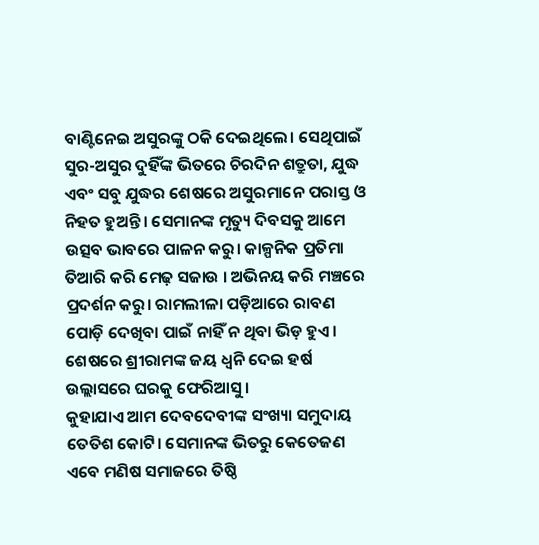ବାଣ୍ଟିନେଇ ଅସୁରଙ୍କୁ ଠକି ଦେଇଥିଲେ। ସେଥିପାଇଁ ସୁର-ଅସୁର ଦୁହିଁଙ୍କ ଭିତରେ ଚିରଦିନ ଶତ୍ରୁତା, ଯୁଦ୍ଧ ଏବଂ ସବୁ ଯୁଦ୍ଧର ଶେଷରେ ଅସୁରମାନେ ପରାସ୍ତ ଓ ନିହତ ହୁଅନ୍ତି। ସେମାନଙ୍କ ମୃତ୍ୟୁ ଦିବସକୁ ଆମେ ଉତ୍ସବ ଭାବରେ ପାଳନ କରୁ। କାଳ୍ପନିକ ପ୍ରତିମା ତିଆରି କରି ମେଢ଼ ସଜାଉ । ଅଭିନୟ କରି ମଞ୍ଚରେ ପ୍ରଦର୍ଶନ କରୁ। ରାମଲୀଳା ପଡ଼ିଆରେ ରାବଣ ପୋଡ଼ି ଦେଖିବା ପାଇଁ ନାହିଁ ନ ଥିବା ଭିଡ଼ ହୁଏ। ଶେଷରେ ଶ୍ରୀରାମଙ୍କ ଜୟ ଧ୍ୱନି ଦେଇ ହର୍ଷ ଉଲ୍ଲାସରେ ଘରକୁ ଫେରିଆସୁ।
କୁହାଯାଏ ଆମ ଦେବଦେବୀଙ୍କ ସଂଖ୍ୟା ସମୁଦାୟ ତେତିଶ କୋଟି। ସେମାନଙ୍କ ଭିତରୁ କେତେଜଣ ଏବେ ମଣିଷ ସମାଜରେ ତିଷ୍ଠି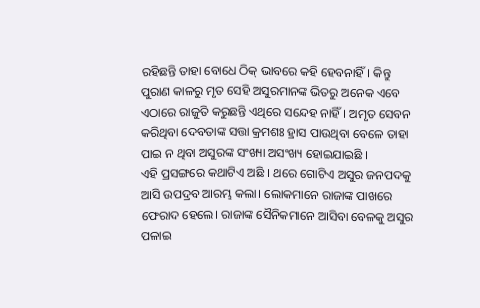ରହିଛନ୍ତି ତାହା ବୋଧେ ଠିକ୍‌ ଭାବରେ କହି ହେବନାହିଁ। କିନ୍ତୁ ପୁରାଣ କାଳରୁ ମୃତ ସେହି ଅସୁରମାନଙ୍କ ଭିତରୁ ଅନେକ ଏବେ ଏଠାରେ ରାଜୁତି କରୁଛନ୍ତି ଏଥିରେ ସନ୍ଦେହ ନାହିଁ। ଅମୃତ ସେବନ କରିଥିବା ଦେବତାଙ୍କ ସତ୍ତା କ୍ରମଶଃ ହ୍ରାସ ପାଉଥିବା ବେଳେ ତାହା ପାଇ ନ ଥିବା ଅସୁରଙ୍କ ସଂଖ୍ୟା ଅସଂଖ୍ୟ ହୋଇଯାଇଛି ।
ଏହି ପ୍ରସଙ୍ଗରେ କଥାଟିଏ ଅଛି । ଥରେ ଗୋଟିଏ ଅସୁର ଜନପଦକୁ ଆସି ଉପଦ୍ରବ ଆରମ୍ଭ କଲା। ଲୋକମାନେ ରାଜାଙ୍କ ପାଖରେ ଫେରାଦ ହେଲେ। ରାଜାଙ୍କ ସୈନିକମାନେ ଆସିବା ବେଳକୁ ଅସୁର ପଳାଇ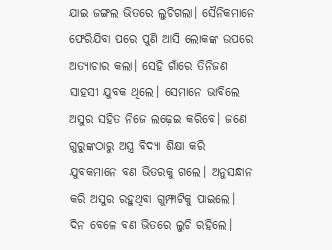ଯାଇ ଜଙ୍ଗଲ ଭିତରେ ଲୁଚିଗଲା। ସୈନିକମାନେ ଫେରିଯିବା ପରେ ପୁଣି ଆସି ଲୋକଙ୍କ ଉପରେ ଅତ୍ୟାଚାର କଲା। ସେହି ଗାଁରେ ତିନିଜଣ ସାହସୀ ଯୁବକ ଥିଲେ। ସେମାନେ ଭାବିଲେ ଅସୁର ସହିତ ନିଜେ ଲଢ଼େଇ କରିବେ। ଜଣେ ଗୁରୁଙ୍କଠାରୁ ଅସ୍ତ୍ର ବିଦ୍ୟା ଶିକ୍ଷା କରି ଯୁବକମାନେ ବଣ ଭିତରକୁ ଗଲେ। ଅନୁସନ୍ଧାନ କରି ଅସୁର ରହୁଥିବା ଗୁମ୍ଫାଟିକୁ ପାଇଲେ। ଦିନ ବେଳେ ବଣ ଭିତରେ ଲୁଚି ରହିଲେ।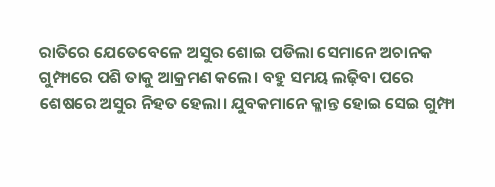ରାତିରେ ଯେତେବେଳେ ଅସୁର ଶୋଇ ପଡିଲା ସେମାନେ ଅଚାନକ ଗୁମ୍ଫାରେ ପଶି ତାକୁ ଆକ୍ରମଣ କଲେ। ବହୁ ସମୟ ଲଢ଼ିବା ପରେ ଶେଷରେ ଅସୁର ନିହତ ହେଲା। ଯୁବକମାନେ କ୍ଳାନ୍ତ ହୋଇ ସେଇ ଗୁମ୍ଫା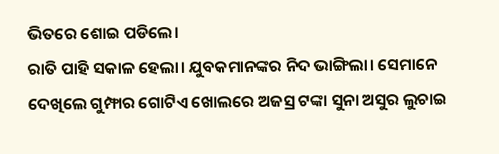ଭିତରେ ଶୋଇ ପଡିଲେ।
ରାତି ପାହି ସକାଳ ହେଲା। ଯୁବକମାନଙ୍କର ନିଦ ଭାଙ୍ଗିଲା। ସେମାନେ ଦେଖିଲେ ଗୁମ୍ଫାର ଗୋଟିଏ ଖୋଲରେ ଅଜସ୍ର ଟଙ୍କା ସୁନା ଅସୁର ଲୁଚାଇ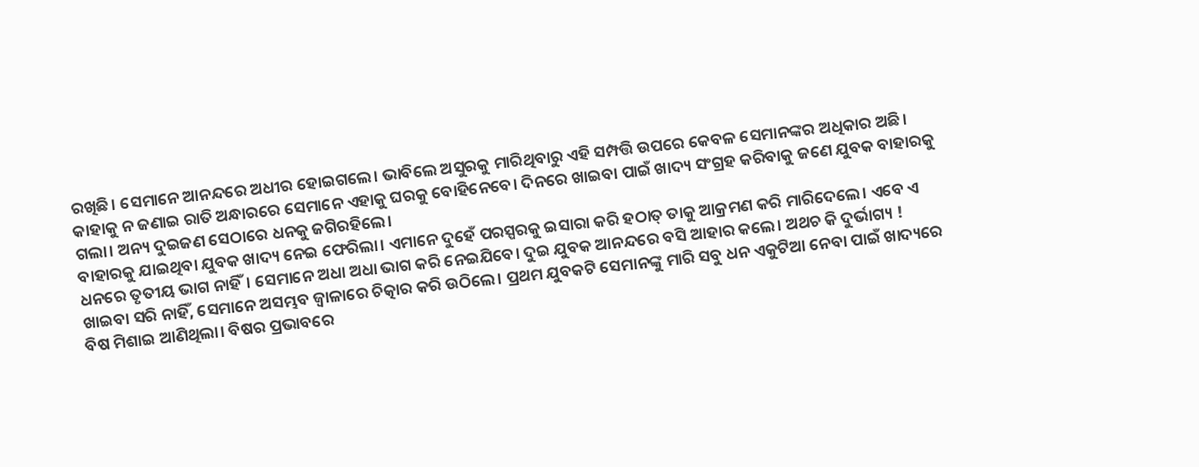ରଖିଛି। ସେମାନେ ଆନନ୍ଦରେ ଅଧୀର ହୋଇଗଲେ। ଭାବିଲେ ଅସୁରକୁ ମାରିଥିବାରୁ ଏହି ସମ୍ପତ୍ତି ଉପରେ କେବଳ ସେମାନଙ୍କର ଅଧିକାର ଅଛି। କାହାକୁ ନ ଜଣାଇ ରାତି ଅନ୍ଧାରରେ ସେମାନେ ଏହାକୁ ଘରକୁ ବୋହିନେବେ। ଦିନରେ ଖାଇବା ପାଇଁ ଖାଦ୍ୟ ସଂଗ୍ରହ କରିବାକୁ ଜଣେ ଯୁବକ ବାହାରକୁ ଗଲା। ଅନ୍ୟ ଦୁଇଜଣ ସେଠାରେ ଧନକୁ ଜଗିରହିଲେ।
ବାହାରକୁ ଯାଇଥିବା ଯୁବକ ଖାଦ୍ୟ ନେଇ ଫେରିଲା। ଏମାନେ ଦୁହେଁ ପରସ୍ପରକୁ ଇସାରା କରି ହଠାତ୍‌ ତାକୁ ଆକ୍ରମଣ କରି ମାରିଦେଲେ। ଏବେ ଏ ଧନରେ ତୃତୀୟ ଭାଗ ନାହିଁ। ସେମାନେ ଅଧା ଅଧା ଭାଗ କରି ନେଇଯିବେ। ଦୁଇ ଯୁବକ ଆନନ୍ଦରେ ବସି ଆହାର କଲେ। ଅଥଚ କି ଦୁର୍ଭାଗ୍ୟ !
ଖାଇବା ସରି ନାହିଁ, ସେମାନେ ଅସମ୍ଭବ ଜ୍ୱାଳାରେ ଚିତ୍କାର କରି ଉଠିଲେ। ପ୍ରଥମ ଯୁବକଟି ସେମାନଙ୍କୁ ମାରି ସବୁ ଧନ ଏକୁଟିଆ ନେବା ପାଇଁ ଖାଦ୍ୟରେ ବିଷ ମିଶାଇ ଆଣିଥିଲା। ବିଷର ପ୍ରଭାବରେ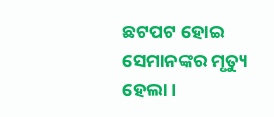ଛଟପଟ ହୋଇ ସେମାନଙ୍କର ମୃତ୍ୟୁ ହେଲା।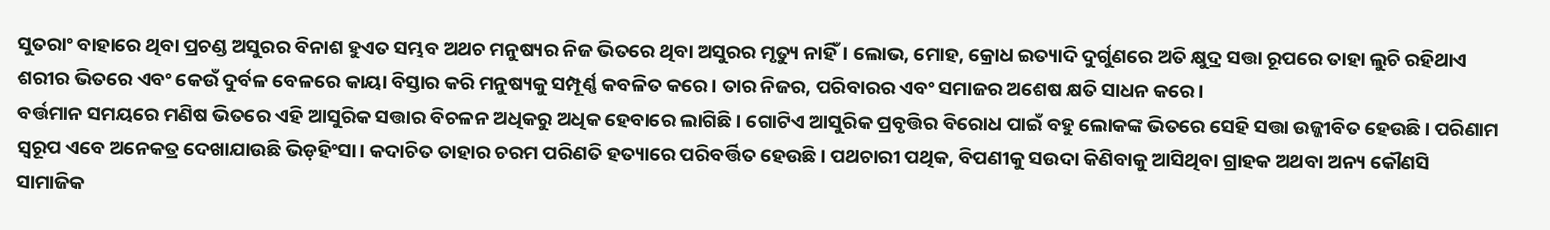ସୁତରାଂ ବାହାରେ ଥିବା ପ୍ରଚଣ୍ଡ ଅସୁରର ବିନାଶ ହୁଏତ ସମ୍ଭବ ଅଥଚ ମନୁଷ୍ୟର ନିଜ ଭିତରେ ଥିବା ଅସୁରର ମୃତ୍ୟୁ ନାହିଁ। ଲୋଭ, ମୋହ, କ୍ରୋଧ ଇତ୍ୟାଦି ଦୁର୍ଗୁଣରେ ଅତି କ୍ଷୁଦ୍ର ସତ୍ତା ରୂପରେ ତାହା ଲୁଚି ରହିଥାଏ ଶରୀର ଭିତରେ ଏବଂ କେଉଁ ଦୁର୍ବଳ ବେଳରେ କାୟା ବିସ୍ତାର କରି ମନୁଷ୍ୟକୁ ସମ୍ପୂର୍ଣ୍ଣ କବଳିତ କରେ। ତାର ନିଜର, ପରିବାରର ଏବଂ ସମାଜର ଅଶେଷ କ୍ଷତି ସାଧନ କରେ।
ବର୍ତ୍ତମାନ ସମୟରେ ମଣିଷ ଭିତରେ ଏହି ଆସୁରିକ ସତ୍ତାର ବିଚଳନ ଅଧିକରୁ ଅଧିକ ହେବାରେ ଲାଗିଛି। ଗୋଟିଏ ଆସୁରିକ ପ୍ରବୃତ୍ତିର ବିରୋଧ ପାଇଁ ବହୁ ଲୋକଙ୍କ ଭିତରେ ସେହି ସତ୍ତା ଉଜ୍ଜୀବିତ ହେଉଛି। ପରିଣାମ ସ୍ବରୂପ ଏବେ ଅନେକତ୍ର ଦେଖାଯାଉଛି ଭିଡ଼ହିଂସା। କଦାଚିତ ତାହାର ଚରମ ପରିଣତି ହତ୍ୟାରେ ପରିବର୍ତ୍ତିତ ହେଉଛି। ପଥଚାରୀ ପଥିକ, ବିପଣୀକୁ ସଉଦା କିଣିବାକୁ ଆସିଥିବା ଗ୍ରାହକ ଅଥବା ଅନ୍ୟ କୌଣସି ସାମାଜିକ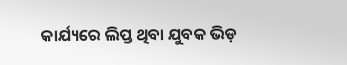କାର୍ଯ୍ୟରେ ଲିପ୍ତ ଥିବା ଯୁବକ ଭିଡ଼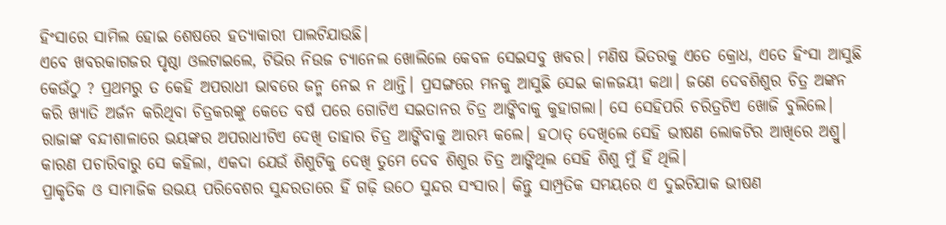ହିଂସାରେ ସାମିଲ ହୋଇ ଶେଷରେ ହତ୍ୟାକାରୀ ପାଲଟିଯାଉଛି।
ଏବେ ଖବରକାଗଜର ପୃଷ୍ଠା ଓଲଟାଇଲେ, ଟିଭିର ନିଉଜ ଚ୍ୟାନେଲ ଖୋଲିଲେ କେବଳ ସେଇସବୁ ଖବର। ମଣିଷ ଭିତରକୁ ଏତେ କ୍ରୋଧ, ଏତେ ହିଂସା ଆସୁଛି କେଉଁଠୁ ? ପ୍ରଥମରୁ ତ କେହି ଅପରାଧୀ ଭାବରେ ଜନ୍ମ ନେଇ ନ ଥାନ୍ତି। ପ୍ରସଙ୍ଗରେ ମନକୁ ଆସୁଛି ସେଇ କାଳଜୟୀ କଥା। ଜଣେ ଦେବଶିଶୁର ଚିତ୍ର ଅଙ୍କନ କରି ଖ୍ୟାତି ଅର୍ଜନ କରିଥିବା ଚିତ୍ରକରଙ୍କୁ କେତେ ବର୍ଷ ପରେ ଗୋଟିଏ ସଇତାନର ଚିତ୍ର ଆଙ୍କିବାକୁ କୁହାଗଲା। ସେ ସେହିପରି ଚରିତ୍ରଟିଏ ଖୋଜି ବୁଲିଲେ। ରାଜାଙ୍କ ବନ୍ଦୀଶାଳାରେ ଭୟଙ୍କର ଅପରାଧୀଟିଏ ଦେଖି ତାହାର ଚିତ୍ର ଆଙ୍କିବାକୁ ଆରମ୍ଭ କଲେ। ହଠାତ୍‌ ଦେଖିଲେ ସେହି ଭୀଷଣ ଲୋକଟିର ଆଖିରେ ଅଶ୍ରୁ। କାରଣ ପଚାରିବାରୁ ସେ କହିଲା, ଏକଦା ଯେଉଁ ଶିଶୁଟିକୁ ଦେଖି ତୁମେ ଦେବ ଶିଶୁର ଚିତ୍ର ଆଙ୍କିଥିଲ ସେହି ଶିଶୁ ମୁଁ ହିଁ ଥିଲି।
ପ୍ରାକୃତିକ ଓ ସାମାଜିକ ଉଭୟ ପରିବେଶର ସୁନ୍ଦରତାରେ ହିଁ ଗଢ଼ି ଉଠେ ସୁନ୍ଦର ସଂସାର। କିନ୍ତୁ ସାମ୍ପ୍ରତିକ ସମୟରେ ଏ ଦୁଇଟିଯାକ ଭୀଷଣ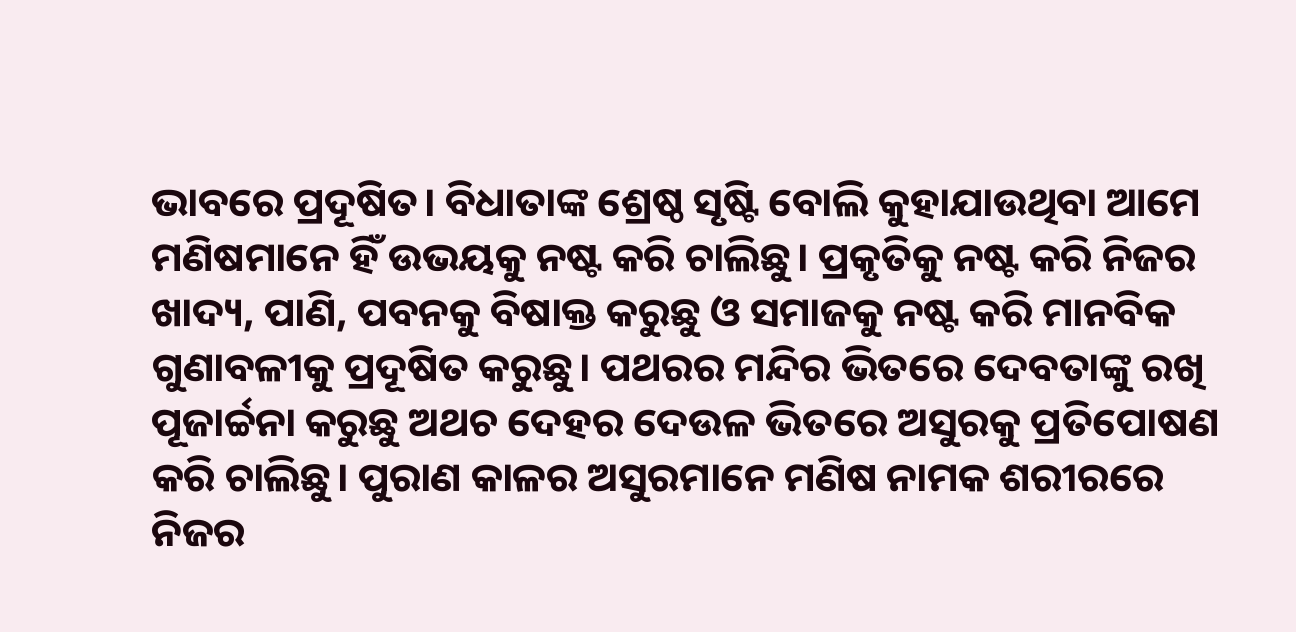ଭାବରେ ପ୍ରଦୂଷିତ। ବିଧାତାଙ୍କ ଶ୍ରେଷ୍ଠ ସୃଷ୍ଟି ବୋଲି କୁହାଯାଉଥିବା ଆମେ ମଣିଷମାନେ ହିଁ ଉଭୟକୁ ନଷ୍ଟ କରି ଚାଲିଛୁ। ପ୍ରକୃତିକୁ ନଷ୍ଟ କରି ନିଜର ଖାଦ୍ୟ, ପାଣି, ପବନକୁ ବିଷାକ୍ତ କରୁଛୁ ଓ ସମାଜକୁ ନଷ୍ଟ କରି ମାନବିକ ଗୁଣାବଳୀକୁ ପ୍ରଦୂଷିତ କରୁଛୁ। ପଥରର ମନ୍ଦିର ଭିତରେ ଦେବତାଙ୍କୁ ରଖି ପୂଜାର୍ଚ୍ଚନା କରୁଛୁ ଅଥଚ ଦେହର ଦେଉଳ ଭିତରେ ଅସୁରକୁ ପ୍ରତିପୋଷଣ କରି ଚାଲିଛୁ। ପୁରାଣ କାଳର ଅସୁରମାନେ ମଣିଷ ନାମକ ଶରୀରରେ ନିଜର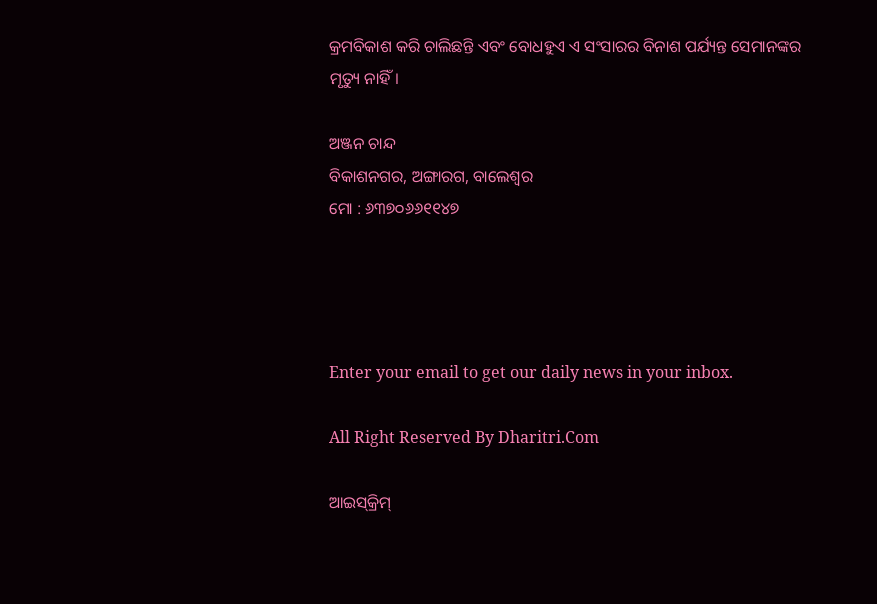କ୍ରମବିକାଶ କରି ଚାଲିଛନ୍ତି ଏବଂ ବୋଧହୁଏ ଏ ସଂସାରର ବିନାଶ ପର୍ଯ୍ୟନ୍ତ ସେମାନଙ୍କର ମୃତ୍ୟୁ ନାହିଁ।

ଅଞ୍ଜନ ଚାନ୍ଦ
ବିକାଶନଗର, ଅଙ୍ଗାରଗ, ବାଲେଶ୍ୱର
ମୋ : ୬୩୭୦୬୬୧୧୪୭




Enter your email to get our daily news in your inbox.

All Right Reserved By Dharitri.Com

ଆଇସ୍‌କ୍ରିମ୍‌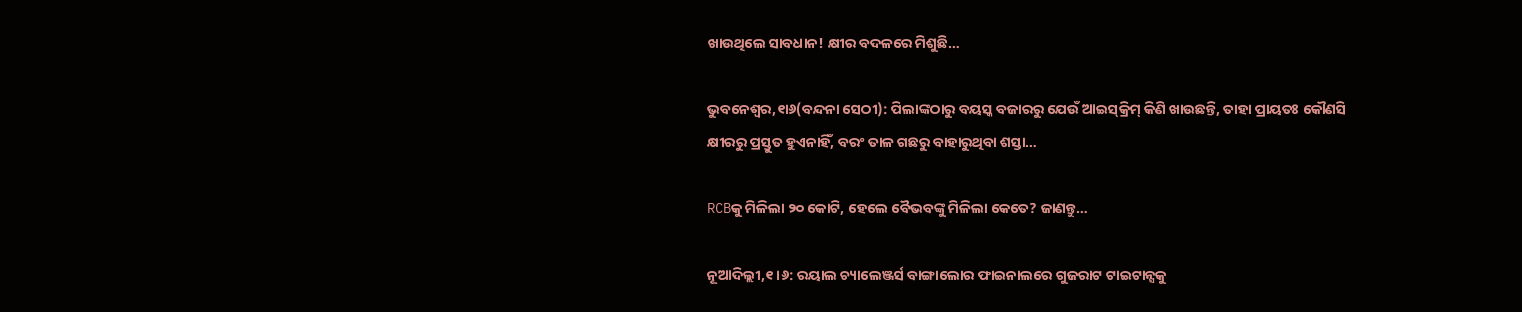ଖାଉଥିଲେ ସାବଧାନ! କ୍ଷୀର ବଦଳରେ ମିଶୁଛି…

ଭୁବନେଶ୍ୱର,୧ା୬(ବନ୍ଦନା ସେଠୀ): ପିଲାଙ୍କଠାରୁ ବୟସ୍କ ବଜାରରୁ ଯେଉଁ ଆଇସ୍‌କ୍ରିମ୍‌ କିଣି ଖାଉଛନ୍ତି, ତାହା ପ୍ରାୟତଃ କୌଣସି କ୍ଷୀରରୁ ପ୍ରସ୍ତୁତ ହୁଏନାହିଁ, ବରଂ ତାଳ ଗଛରୁ ବାହାରୁଥିବା ଶସ୍ତା…

RCBକୁ ମିଳିଲା ୨୦ କୋଟି, ହେଲେ ବୈଭବଙ୍କୁ ମିଳିଲା କେତେ? ଜାଣନ୍ତୁ…

ନୂଆଦିଲ୍ଲୀ,୧।୬: ରୟାଲ ଚ୍ୟାଲେଞ୍ଜର୍ସ ବାଙ୍ଗାଲୋର ଫାଇନାଲରେ ଗୁଜରାଟ ଟାଇଟାନ୍ସକୁ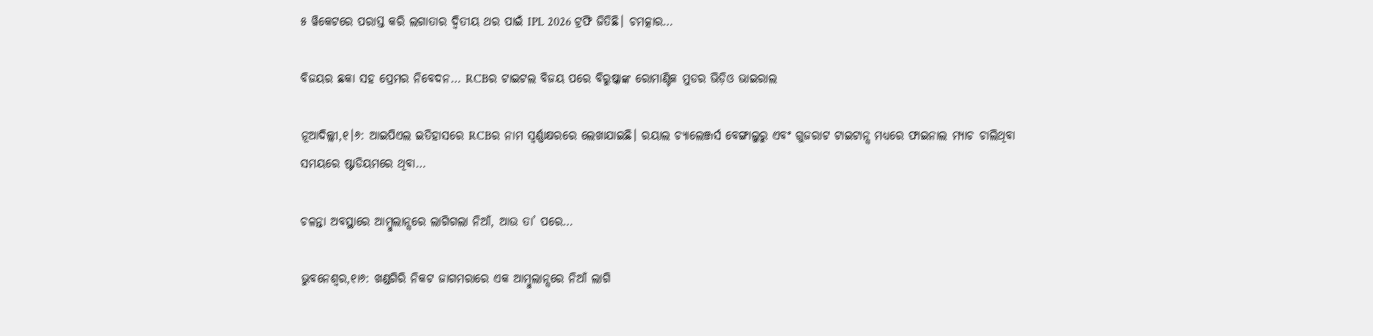୫ ୱିକେଟରେ ପରାସ୍ତ କରି ଲଗାତାର ଦ୍ୱିତୀୟ ଥର ପାଇଁ IPL 2026 ଟ୍ରଫି ଜିତିଛି। ଚମତ୍କାର…

ବିଜୟର ଛକା ସହ ପ୍ରେମର ନିବେଦନ… RCBର ଟାଇଟଲ ବିଜୟ ପରେ ବିରୁଷ୍କାଙ୍କ ରୋମାଣ୍ଟିକ ମୁଡର ଭିଡ଼ିଓ ଭାଇରାଲ

ନୂଆଦିଲ୍ଲୀ,୧।୬: ଆଇପିଏଲ ଇତିହାସରେ RCBର ନାମ ସ୍ବର୍ଣ୍ଣାକ୍ଷରରେ ଲେଖାଯାଇଛି। ରୟାଲ ଚ୍ୟାଲେଞ୍ଜର୍ସ ବେଙ୍ଗାଲୁରୁ ଏବଂ ଗୁଜରାଟ ଟାଇଟାନ୍ସ ମଧ୍ୟରେ ଫାଇନାଲ ମ୍ୟାଚ ଚାଲିଥିବା ସମୟରେ ଷ୍ଟାଡିୟମରେ ଥିବା…

ଚଳନ୍ତା ଅବସ୍ଥାରେ ଆମ୍ବୁଲାନ୍ସରେ ଲାଗିଗଲା ନିଆଁ, ଆଉ ତା’ ପରେ…

ଭୁବନେଶ୍ୱର,୧ା୬: ଖଣ୍ଡଗିରି ନିକଟ ଜାଗମରାରେ ଏକ ଆମ୍ବୁଲାନ୍ସରେ ନିଆଁ ଲାଗି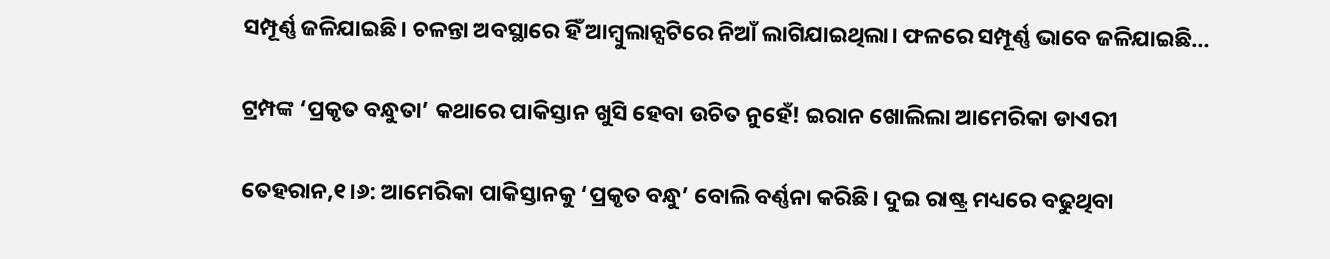ସମ୍ପୂର୍ଣ୍ଣ ଜଳିଯାଇଛି। ଚଳନ୍ତା ଅବସ୍ଥାରେ ହିଁ ଆମ୍ବୁଲାନ୍ସଟିରେ ନିଆଁ ଲାଗିଯାଇଥିଲା। ଫଳରେ ସମ୍ପୂର୍ଣ୍ଣ ଭାବେ ଜଳିଯାଇଛି…

ଟ୍ରମ୍ପଙ୍କ ‘ପ୍ରକୃତ ବନ୍ଧୁତା’ କଥାରେ ପାକିସ୍ତାନ ଖୁସି ହେବା ଉଚିତ ନୁହେଁ! ଇରାନ ଖୋଲିଲା ଆମେରିକା ଡାଏରୀ

ତେହରାନ,୧।୬: ଆମେରିକା ପାକିସ୍ତାନକୁ ‘ପ୍ରକୃତ ବନ୍ଧୁ’ ବୋଲି ବର୍ଣ୍ଣନା କରିଛି। ଦୁଇ ରାଷ୍ଟ୍ର ମଧ୍ୟରେ ବଢୁଥିବା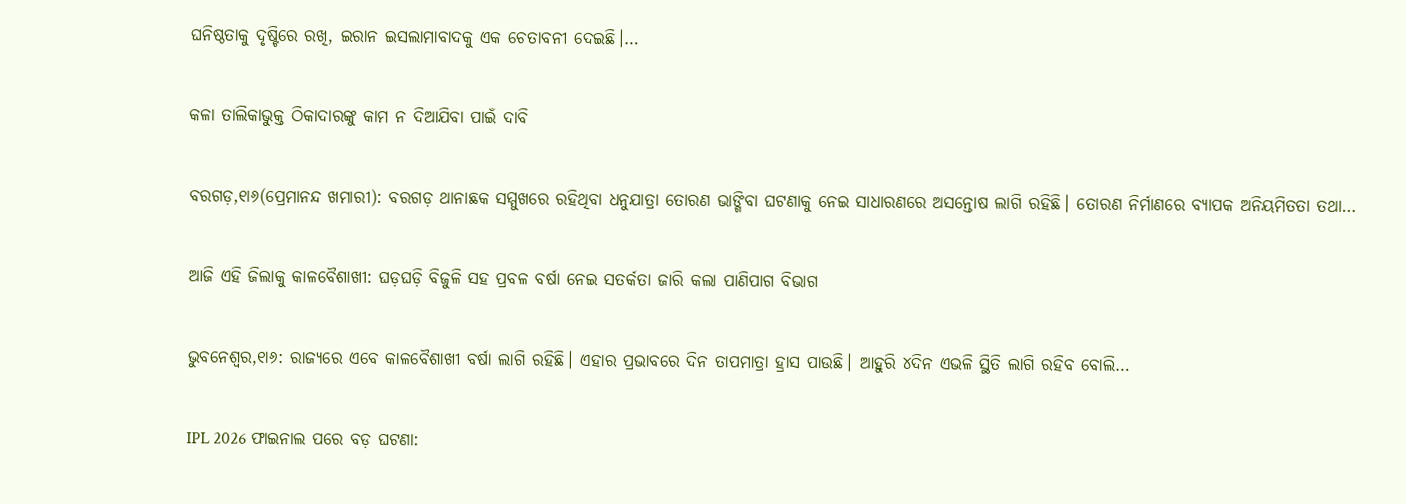ଘନିଷ୍ଠତାକୁ ଦୃଷ୍ଟିରେ ରଖି, ଇରାନ ଇସଲାମାବାଦକୁ ଏକ ଚେତାବନୀ ଦେଇଛି।…

କଳା ତାଲିକାଭୁକ୍ତ ଠିକାଦାରଙ୍କୁ କାମ ନ ଦିଆଯିବା ପାଇଁ ଦାବି

ବରଗଡ଼,୧ା୬(ପ୍ରେମାନନ୍ଦ ଖମାରୀ): ବରଗଡ଼ ଥାନାଛକ ସମ୍ମୁଖରେ ରହିଥିବା ଧନୁଯାତ୍ରା ତୋରଣ ଭାଙ୍ଗିବା ଘଟଣାକୁ ନେଇ ସାଧାରଣରେ ଅସନ୍ତୋଷ ଲାଗି ରହିଛି। ତୋରଣ ନିର୍ମାଣରେ ବ୍ୟାପକ ଅନିୟମିତତା ତଥା…

ଆଜି ଏହି ଜିଲାକୁ କାଳବୈଶାଖୀ: ଘଡ଼ଘଡ଼ି ବିଜୁଳି ସହ ପ୍ରବଳ ବର୍ଷା ନେଇ ସତର୍କତା ଜାରି କଲା ପାଣିପାଗ ବିଭାଗ

ଭୁବନେଶ୍ୱର,୧ା୬: ରାଜ୍ୟରେ ଏବେ କାଳବୈଶାଖୀ ବର୍ଷା ଲାଗି ରହିଛି। ଏହାର ପ୍ରଭାବରେ ଦିନ ତାପମାତ୍ରା ହ୍ରାସ ପାଉଛି। ଆହୁରି ୪ଦିନ ଏଭଳି ସ୍ଥିତି ଲାଗି ରହିବ ବୋଲି…

IPL 2026 ଫାଇନାଲ ପରେ ବଡ଼ ଘଟଣା: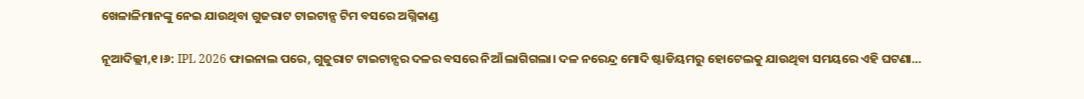ଖେଳାଳିମାନଙ୍କୁ ନେଇ ଯାଉଥିବା ଗୁଜରାଟ ଟାଇଟାନ୍ସ ଟିମ ବସରେ ଅଗ୍ନିକାଣ୍ଡ

ନୂଆଦିଲ୍ଲୀ,୧।୬: IPL 2026 ଫାଇନାଲ ପରେ, ଗୁଜୁରାଟ ଟାଇଟାନ୍ସର ଦଳର ବସରେ ନିଆଁ ଲାଗିଗଲା। ଦଳ ନରେନ୍ଦ୍ର ମୋଦି ଷ୍ଟାଡିୟମରୁ ହୋଟେଲକୁ ଯାଉଥିବା ସମୟରେ ଏହି ଘଟଣା…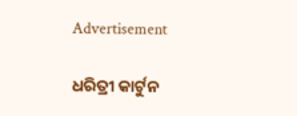Advertisement

ଧରିତ୍ରୀ କାର୍ଟୁନ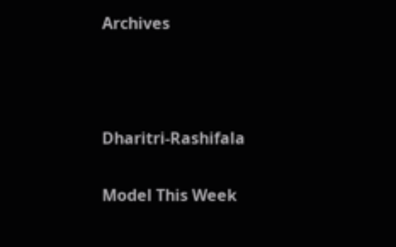Archives



Dharitri-Rashifala

Model This Week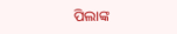ପିଲାଙ୍କ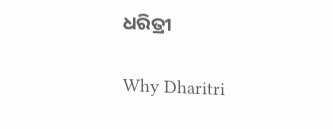ଧରିତ୍ରୀ

Why Dharitri